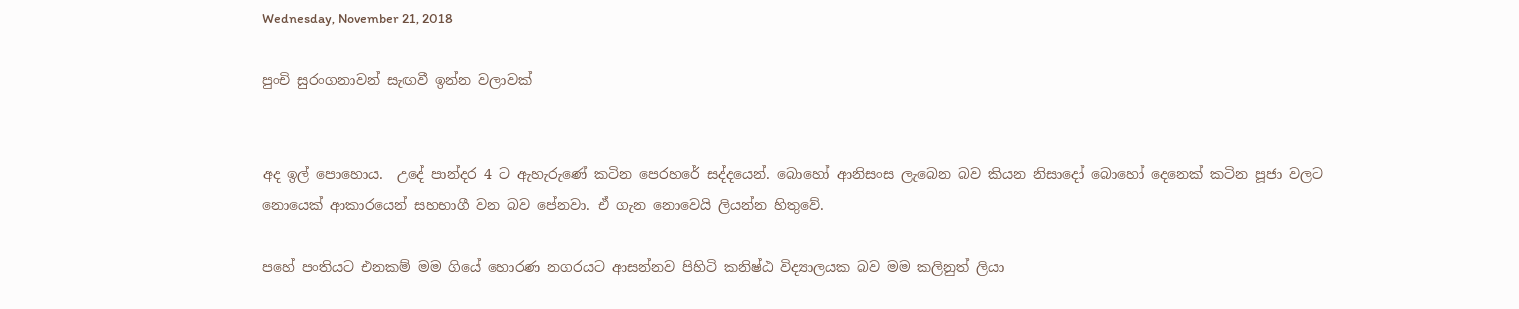Wednesday, November 21, 2018

පුංචි සුරංගනාවන් සැඟවී ඉන්න වලාවක්


අද ඉල් පොහොය.  උදේ පාන්දර 4 ට ඇහැරුණේ කටින පෙරහරේ සද්දයෙන්. බොහෝ ආනිසංස ලැබෙන බව කියන නිසාදෝ බොහෝ දෙනෙක් කටින පූජා වලට නොයෙක් ආකාරයෙන් සහභාගී වන බව පේනවා. ඒ ගැන නොවෙයි ලියන්න හිතුවේ.

පහේ පංතියට එනකම් මම ගියේ හොරණ නගරයට ආසන්නව පිහිටි කනිෂ්ඨ විද්‍යාලයක බව මම කලිනුත් ලියා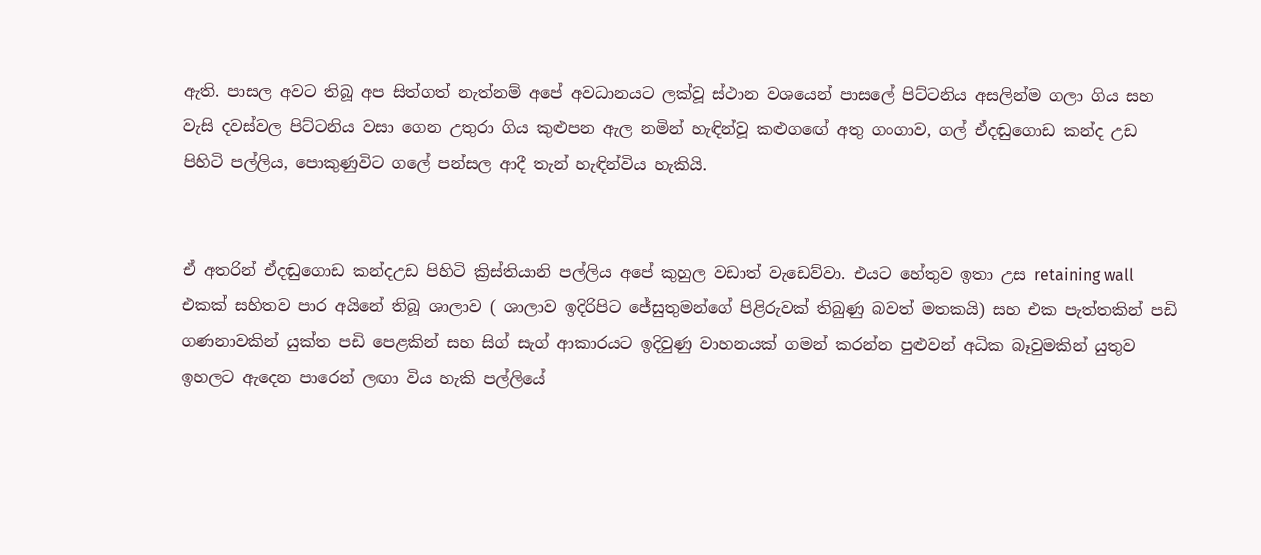ඇති. පාසල අවට තිබූ අප සිත්ගත් නැත්නම් අපේ අවධානයට ලක්වූ ස්ථාන වශයෙන් පාසලේ පිට්ටනිය අසලින්ම ගලා ගිය සහ වැසි දවස්වල පිට්ටනිය වසා ගෙන උතුරා ගිය කුළුපන ඇල නමින් හැඳින්වූ කළුගඟේ අතු ගංගාව, ගල් ඒදඬුගොඩ කන්ද උඩ පිහිටි පල්ලිය, පොකුණුවිට ගලේ පන්සල ආදී තැන් හැඳින්විය හැකියි.


ඒ අතරින් ඒදඬුගොඩ කන්දඋඩ පිහිටි ක්‍රිස්තියානි පල්ලිය අපේ කුහුල වඩාත් වැඩෙව්වා. එයට හේතුව ඉතා උස retaining wall එකක් සහිතව පාර අයිනේ තිබූ ශාලාව ( ශාලාව ඉදිරිපිට ජේසුතුමන්ගේ පිළිරුවක් තිබුණු බවත් මතකයි) සහ එක පැත්තකින් පඩි ගණනාවකින් යුක්ත පඩි පෙළකින් සහ සිග් සැග් ආකාරයට ඉදිවුණු වාහනයක් ගමන් කරන්න පුළුවන් අධික බෑවුමකින් යුතුව ඉහලට ඇදෙන පාරෙන් ලඟා විය හැකි පල්ලියේ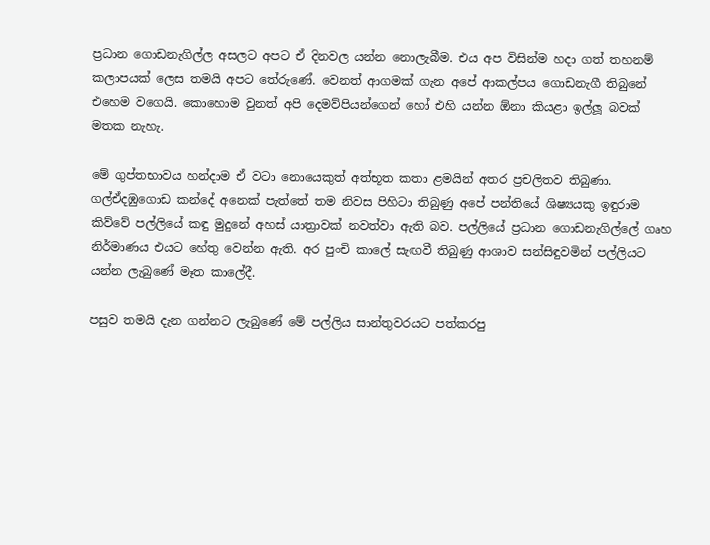ප්‍රධාන ගොඩනැගිල්ල අසලට අපට ඒ දිනවල යන්න නොලැබීම. එය අප විසින්ම හදා ගත් තහනම් කලාපයක් ලෙස තමයි අපට තේරුණේ. වෙනත් ආගමක් ගැන අපේ ආකල්පය ගොඩනැගී තිබුනේ එහෙම වගෙයි. කොහොම වුනත් අපි දෙමව්පියන්ගෙන් හෝ එහි යන්න ඕනා කියළා ඉල්ලූ බවක් මතක නැහැ.

මේ ගුප්තභාවය හන්දාම ඒ වටා නොයෙකුත් අත්භූත කතා ළමයින් අතර ප්‍රචලිතව තිබුණා. ගල්ඒදඹුගොඩ කන්දේ අනෙක් පැත්තේ තම නිවස පිහිටා තිබුණු අපේ පන්තියේ ශිෂ්‍යයකු ඉඳුරාම කිව්වේ පල්ලියේ කඳු මුදුනේ අහස් යාත්‍රාවක් නවත්වා ඇති බව. පල්ලියේ ප්‍රධාන ගොඩනැගිල්ලේ ගෘහ නිර්මාණය එයට හේතු වෙන්න ඇති. අර පුංචි කාලේ සැඟවී තිබුණු ආශාව සන්සිඳුවමින් පල්ලියට යන්න ලැබුණේ මෑත කාලේදී.

පසුව තමයි දැන ගන්නට ලැබුණේ මේ පල්ලිය සාන්තුවරයට පත්කරපු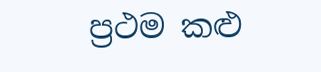ප්‍රථම කළු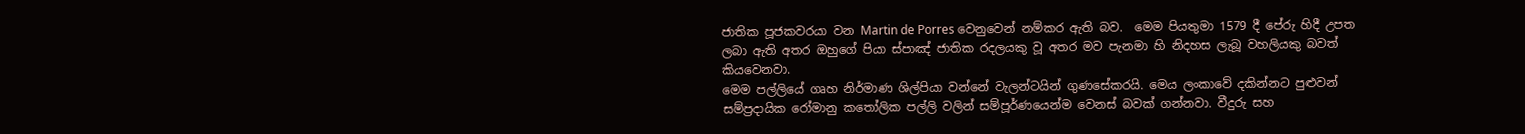ජාතික පූජකවරයා වන Martin de Porres වෙනුවෙන් නම්කර ඇති බව.  මෙම පියතුමා 1579 දී පේරු හිදී උපත ලබා ඇති අතර ඔහුගේ පියා ස්පාඤ් ජාතික රදලයකු වූ අතර මව පැනමා හි නිදහස ලැබූ වහලියකු බවත් කියවෙනවා.
මෙම පල්ලියේ ගෘහ නිර්මාණ ශිල්පියා වන්නේ වැලන්ටයින් ගුණසේකරයි. මෙය ලංකාවේ දකින්නට පුළුවන් සම්ප්‍රදායික රෝමානු කතෝලික පල්ලි වලින් සම්පූර්ණයෙන්ම වෙනස් බවක් ගන්නවා. වීදුරු සහ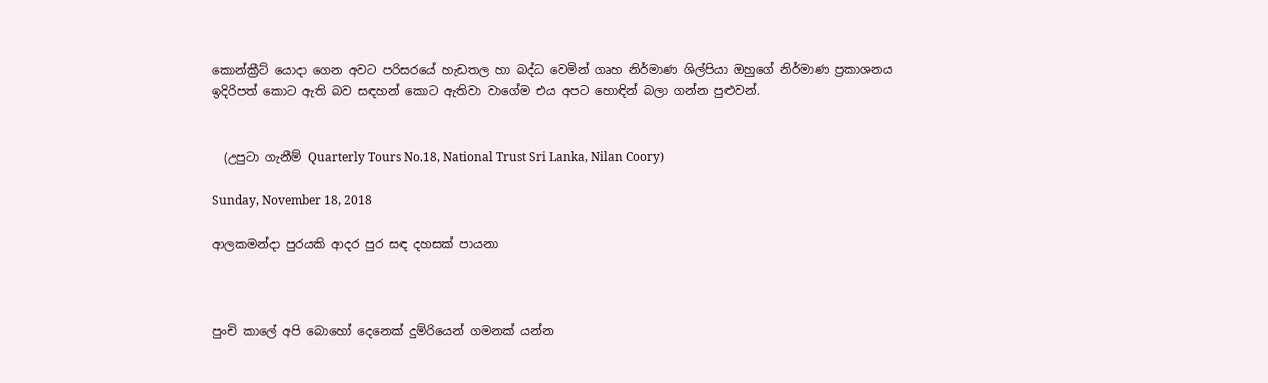කොන්ක්‍රීට් යොදා ගෙන අවට පරිසරයේ හැඩතල හා බද්ධ වෙමින් ගෘහ නිර්මාණ ශිල්පියා ඔහුගේ නිර්මාණ ප්‍රකාශනය ඉදිරිපත් කොට ඇති බව සඳහන් කොට ඇතිවා වාගේම එය අපට හොඳින් බලා ගන්න පුළුවන්.


  (උපුටා ගැනීම් Quarterly Tours No.18, National Trust Sri Lanka, Nilan Coory)

Sunday, November 18, 2018

ආලකමන්දා පුරයකි ආදර පුර සඳ දහසක් පායනා



පුංචි කාලේ අපි බොහෝ දෙනෙක් දුම්රියෙන් ගමනක් යන්න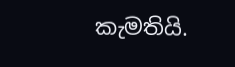කැමතියි.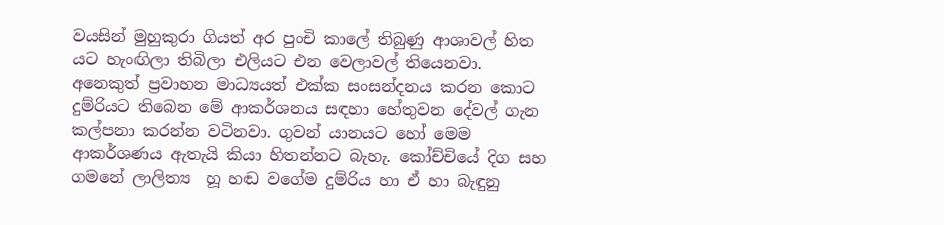වයසින් මුහුකුරා ගියත් අර පුංචි කාලේ තිබුණු ආශාවල් හිත යට හැංඟිලා තිබිලා එලියට එන වෙලාවල් තියෙනවා. අනෙකුත් ප්‍රවාහන මාධ්‍යයත් එක්ක සංසන්දනය කරන කොට දුම්රියට තිබෙන මේ ආකර්ශනය සඳහා හේතුවන දේවල් ගැන කල්පනා කරන්න වටිනවා. ගුවන් යානයට හෝ මෙම ආකර්ශණය ඇතැයි කියා හිතන්නට බැහැ. කෝච්චියේ දිග සහ ගමනේ ලාලිත්‍ය  හූ හඬ වගේම දුම්රිය හා ඒ හා බැඳුනු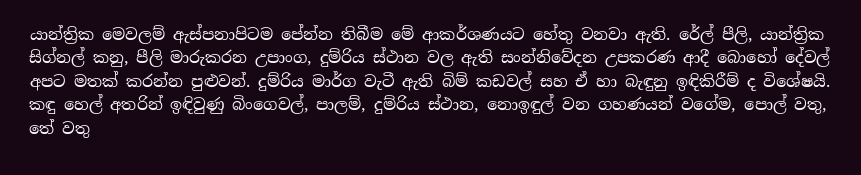යාන්ත්‍රික මෙවලම් ඇස්පනාපිටම පේන්න තිබීම මේ ආකර්ශණයට හේතු වනවා ඇති. රේල් පීලි, යාන්ත්‍රික සිග්නල් කනු, පීලි මාරුකරන උපාංග, දුම්රිය ස්ථාන වල ඇති සංන්නිවේදන උපකරණ ආදී බොහෝ දේවල් අපට මතක් කරන්න පුළුවන්. දුම්රිය මාර්ග වැටී ඇති බිම් කඩවල් සහ ඒ හා බැඳුනු ඉඳිකිරීම් ද විශේෂයි. කඳු හෙල් අතරින් ඉඳිවුණු බිංගෙවල්, පාලම්, දුම්රිය ස්ථාන, නොඉඳුල් වන ගහණයන් වගේම, පොල් වතු, තේ වතු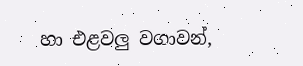හා එළවලු වගාවන්,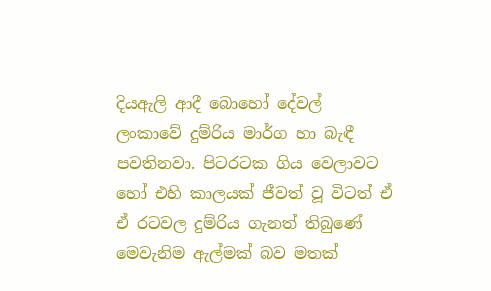දියඇලි ආදී බොහෝ දේවල් ලංකාවේ දුම්රිය මාර්ග හා බැඳී පවතිනවා. පිටරටක ගිය වෙලාවට හෝ එහි කාලයක් ජීවත් වූ විටත් ඒ ඒ රටවල දුම්රිය ගැනත් තිබුණේ මෙවැනිම ඇල්මක් බව මතක්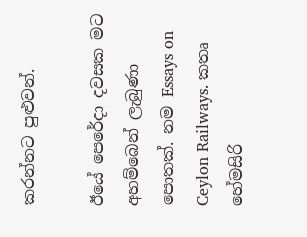කරන්නට පුළුවන්.

ඊයේ පෙරේදා දවසක මට අහම්බෙන් ලැබුණා පොතක්. නම Essays on Ceylon Railways. කතෘ හේමසිරි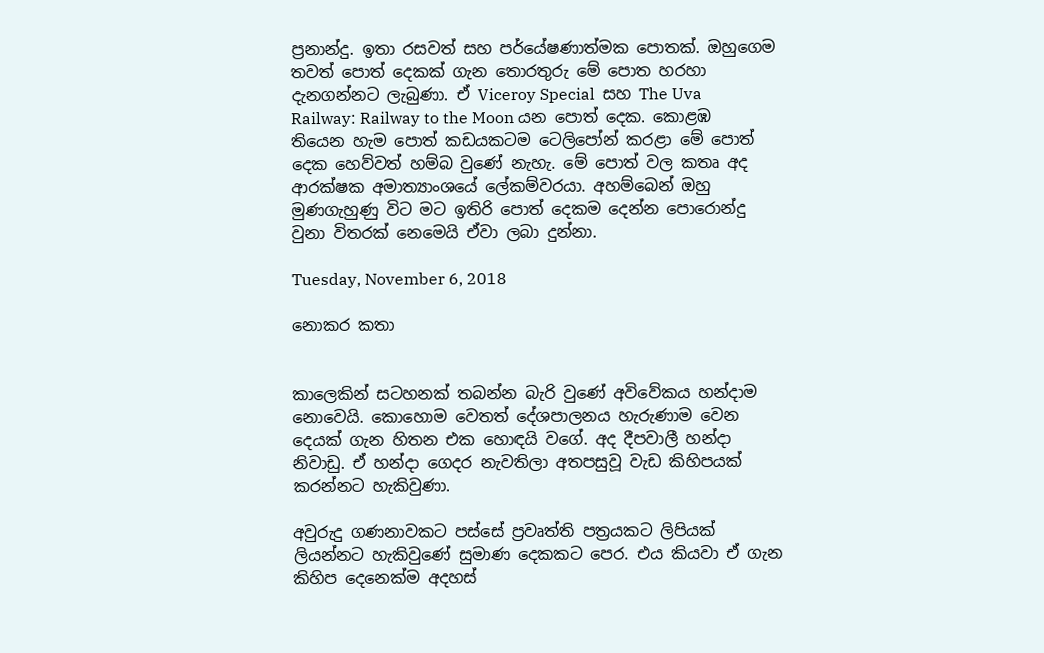ප්‍රනාන්දු. ඉතා රසවත් සහ පර්යේෂණාත්මක පොතක්. ඔහුගෙම තවත් පොත් දෙකක් ගැන තොරතුරු මේ පොත හරහා දැනගන්නට ලැබුණා. ඒ Viceroy Special  සහ The Uva Railway: Railway to the Moon යන පොත් දෙක. කොළඹ තියෙන හැම පොත් කඩයකටම ටෙලිපෝන් කරළා මේ පොත් දෙක හෙව්වත් හම්බ වුණේ නැහැ. මේ පොත් වල කතෘ අද ආරක්ෂක අමාත්‍යාංශයේ ලේකම්වරයා. අහම්බෙන් ඔහු මුණගැහුණු විට මට ඉතිරි පොත් දෙකම දෙන්න පොරොන්දු වුනා විතරක් නෙමෙයි ඒවා ලබා දුන්නා.

Tuesday, November 6, 2018

නොකර කතා


කාලෙකින් සටහනක් තබන්න බැරි වුණේ අවිවේකය හන්දාම නොවෙයි. කොහොම වෙතත් දේශපාලනය හැරුණාම වෙන දෙයක් ගැන හිතන එක හොඳයි වගේ. අද දීපවාලී හන්දා නිවාඩු. ඒ හන්දා ගෙදර නැවතිලා අතපසුවූ වැඩ කිහිපයක් කරන්නට හැකිවුණා.

අවුරුදු ගණනාවකට පස්සේ ප්‍රවෘත්ති පත්‍රයකට ලිපියක් ලියන්නට හැකිවුණේ සුමාණ දෙකකට පෙර. එය කියවා ඒ ගැන කිහිප දෙනෙක්ම අදහස්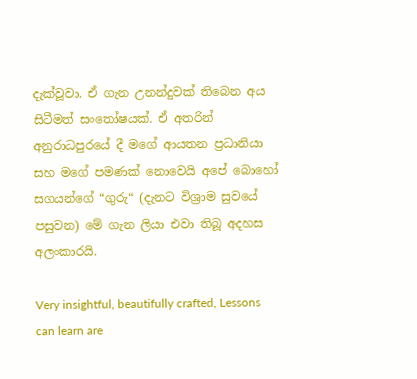දැක්වූවා. ඒ ගැන උනන්දුවක් තිබෙන අය සිටීමත් සංතෝෂයක්. ඒ අතරින් අනුරාධපුරයේ දී මගේ ආයතන ප්‍රධානියා සහ මගේ පමණක් නොවෙයි අපේ බොහෝ සගයන්ගේ “ගුරු“ (දැනට විශ්‍රාම සුවයේ පසුවන) මේ ගැන ලියා එවා තිබූ අදහස අලංකාරයි.

Very insightful, beautifully crafted, Lessons can learn are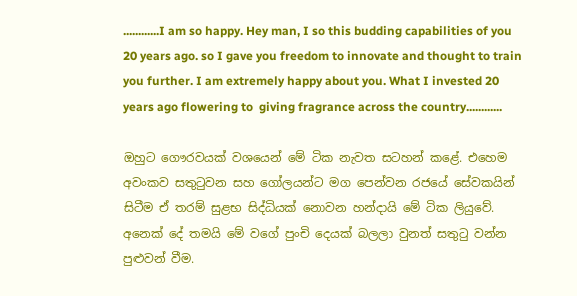............I am so happy. Hey man, I so this budding capabilities of you 20 years ago. so I gave you freedom to innovate and thought to train you further. I am extremely happy about you. What I invested 20 years ago flowering to  giving fragrance across the country............

ඔහුට ගෞරවයක් වශයෙන් මේ ටික නැවත සටහන් කළේ. එහෙම අවංකව සතුටුවන සහ ගෝලයන්ට මග පෙන්වන රජයේ සේවකයින් සිටීම ඒ තරම් සුළභ සිද්ධියක් නොවන හන්දායි මේ ටික ලියුවේ. අනෙක් දේ තමයි මේ වගේ පුංචි දෙයක් බලලා වුනත් සතුටු වන්න පුළුවන් වීම.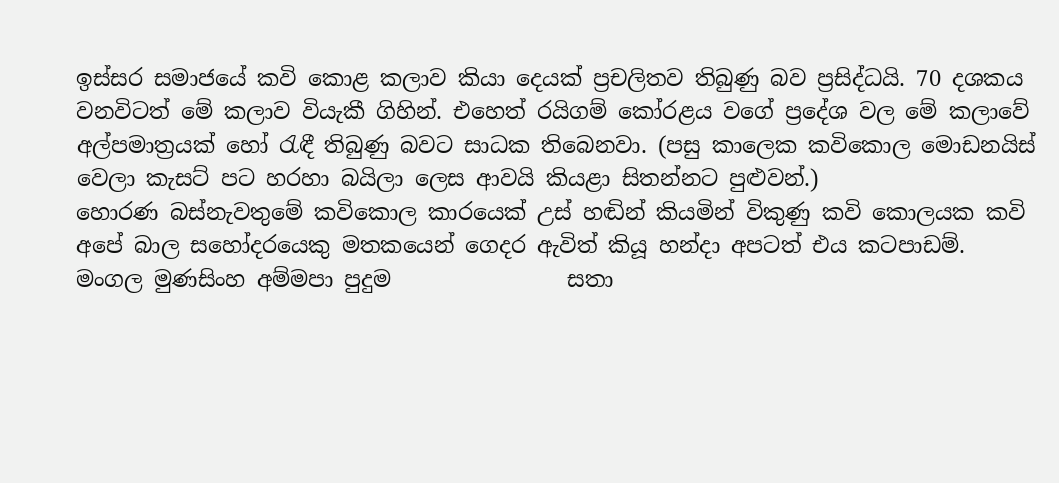ඉස්සර සමාජයේ කවි කොළ කලාව කියා දෙයක් ප්‍රචලිතව තිබුණු බව ප්‍රසිද්ධයි. 70 දශකය වනවිටත් මේ කලාව වියැකී ගිහින්. එහෙත් රයිගම් කෝරළය වගේ ප්‍රදේශ වල මේ කලාවේ අල්පමාත්‍රයක් හෝ රැඳී තිබුණු බවට සාධක තිබෙනවා. (පසු කාලෙක කවිකොල මොඩනයිස් වෙලා කැසට් පට හරහා බයිලා ලෙස ආවයි කියළා සිතන්නට පුළුවන්.)
හොරණ බස්නැවතුමේ කවිකොල කාරයෙක් උස් හඬින් කියමින් විකුණු කවි කොලයක කවි අපේ බාල සහෝදරයෙකු මතකයෙන් ගෙදර ඇවිත් කියූ හන්දා අපටත් එය කටපාඩම්.
මංගල මුණසිංහ අම්මපා පුදුම                සතා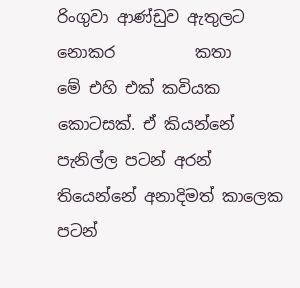රිංගුවා ආණ්ඩුව ඇතුලට නොකර          කතා
මේ එහි එක් කවියක කොටසක්. ඒ කියන්නේ පැනිල්ල පටන් අරන් තියෙන්නේ අනාදිමත් කාලෙක පටන්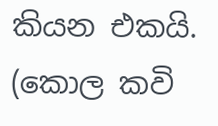කියන එකයි. (කොල කවි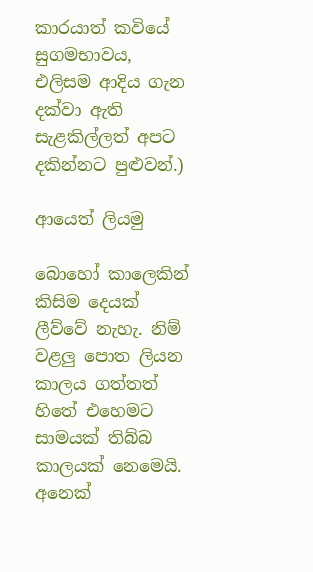කාරයාත් කවියේ සුගමභාවය, එලිසම ආදිය ගැන දක්වා ඇති සැළකිල්ලත් අපට දකින්නට පුළුවන්.)

ආයෙත් ලියමු

බොහෝ කාලෙකින් කිසිම දෙයක් ලීව්වේ නැහැ. නිම් වළලු පොත ලියන කාලය ගත්තත් හිතේ එහෙමට සාමයක් තිබ්බ කාලයක් නෙමෙයි. අනෙක්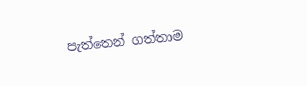පැත්තෙන් ගත්තාම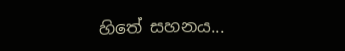හිතේ සහනය...